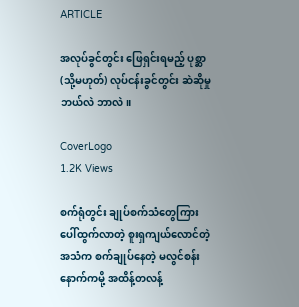ARTICLE

အလုပ်ခွင်တွင်း ဖြေရှင်းရမည့် ပုစ္ဆာ (သို့မဟုတ်) လုပ်ငန်းခွင်တွင်း ဆဲဆိုမှု ဘယ်လဲ ဘာလဲ။

CoverLogo
1.2K Views

စက်ရုံတွင်း ချုပ်စက်သံတွေကြား ပေါ်ထွက်လာတဲ့ စူးရှကျယ်လောင်တဲ့အသံက စက်ချုပ်နေတဲ့ မလွင်စန်း နောက်ကမို့ အထိန့်တလန့်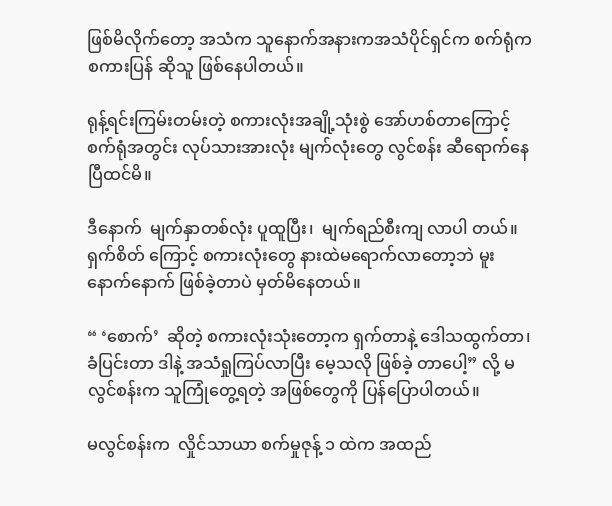ဖြစ်မိလိုက်တော့ အသံက သူနောက်အနားကအသံပိုင်ရှင်က စက်ရုံက စကားပြန် ဆိုသူ ဖြစ်နေပါတယ်။

ရုန့်ရင်းကြမ်းတမ်းတဲ့ စကားလုံးအချို့သုံးစွဲ အော်ဟစ်တာကြောင့် စက်ရုံအတွင်း လုပ်သားအားလုံး မျက်လုံးတွေ လွင်စန်း ဆီရောက်နေပြီထင်မိ။

ဒီနောက်  မျက်နှာတစ်လုံး ပူထူပြီး၊  မျက်ရည်စီးကျ လာပါ တယ်။ ရှက်စိတ် ကြောင့် စကားလုံးတွေ နားထဲမရောက်လာတော့ဘဲ မူးနောက်နောက် ဖြစ်ခဲ့တာပဲ မှတ်မိနေတယ်။

“ ‘စောက်’  ဆိုတဲ့ စကားလုံးသုံးတော့က ရှက်တာနဲ့ ဒေါသထွက်တာ၊ ခံပြင်းတာ ဒါနဲ့ အသံရှုကြပ်လာပြီး မေ့သလို ဖြစ်ခဲ့ တာပေါ့” လို့ မလွင်စန်းက သူကြုံတွေ့ရတဲ့ အဖြစ်တွေကို ပြန်ပြောပါတယ်။

မလွင်စန်းက  လှိုင်သာယာ စက်မှုဇုန့် ၁ ထဲက အထည်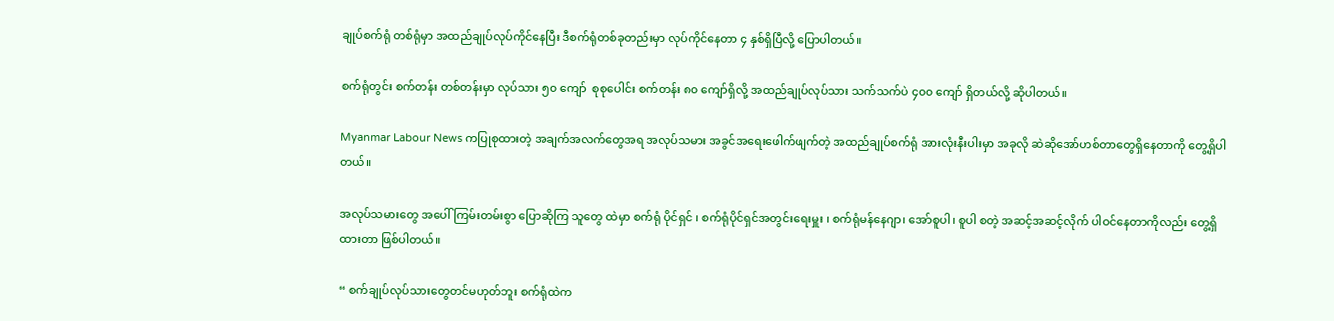ချုပ်စက်ရုံ တစ်ရုံမှာ အထည်ချုပ်လုပ်ကိုင်နေပြီး ဒီစက်ရုံတစ်ခုတည်းမှာ လုပ်ကိုင်နေတာ ၄ နှစ်ရှိပြီလို့ ပြောပါတယ်။

စက်ရုံတွင်း စက်တန်း တစ်တန်းမှာ လုပ်သား ၅၀ ကျော်  စုစုပေါင်း စက်တန်း ၈၀ ကျော်ရှိလို့ အထည်ချုပ်လုပ်သား သက်သက်ပဲ ၄၀၀ ကျော် ရှိတယ်လို့ ဆိုပါတယ်။

Myanmar Labour News ကပြုစုထားတဲ့ အချက်အလက်တွေအရ အလုပ်သမား‌ အခွင်အရေးဖေါက်ဖျက်တဲ့ အထည်ချုပ်စက်ရုံ အားလုံးနီးပါးမှာ အခုလို ဆဲဆိုအော်ဟစ်တာတွေရှိနေတာကို တွေ့ရှိပါတယ်။

အလုပ်သမားတွေ အပေါ် ကြမ်းတမ်းစွာ ပြောဆိုကြ သူတွေ ထဲမှာ စက်ရုံ ပိုင်ရှင် ၊ စက်ရုံပိုင်ရှင်အတွင်းရေးမှူး ၊ စက်ရုံမန်နေဂျာ၊ အော်စူပါ၊ စူပါ စတဲ့ အဆင့်အဆင့်လိုက် ပါဝင်နေတာကိုလည်း တွေ့ရှိထားတာ ဖြစ်ပါတယ်။

“ စက်ချုပ်လုပ်သားတွေတင်မဟုတ်ဘူး စက်ရုံထဲက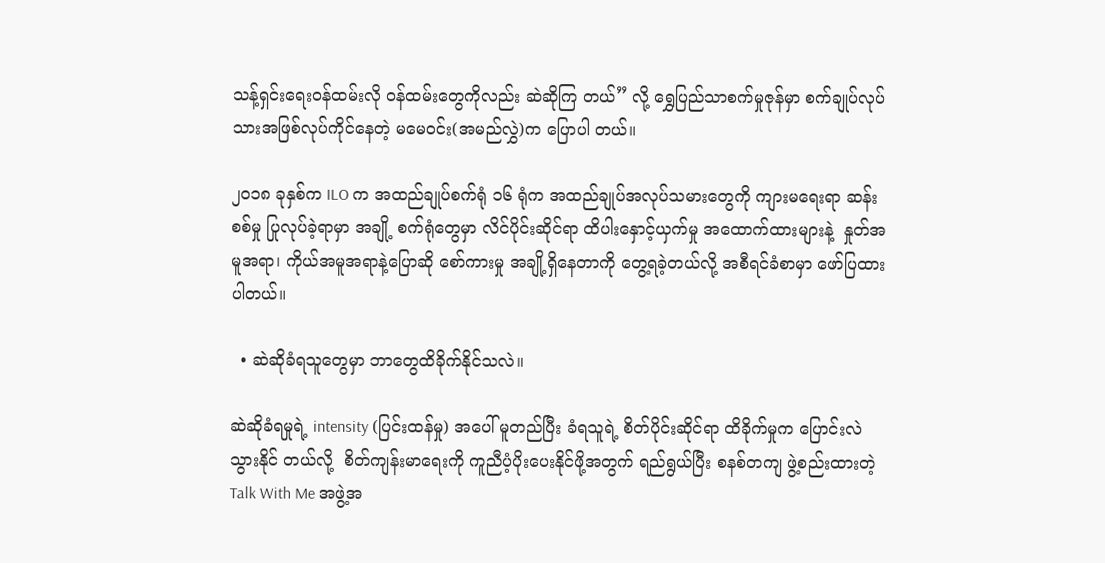သန့်ရှင်းရေးဝန်ထမ်းလို ဝန်ထမ်းတွေကိုလည်း ဆဲဆိုကြ တယ်” လို့ ရွှေပြည်သာစက်မှုဇုန်မှာ စက်ချုပ်လုပ်သားအဖြစ်လုပ်ကိုင်နေတဲ့ မမေဝင်း(အမည်လွှဲ)က ပြောပါ တယ်။

၂၀၁၈ ခုနှစ်က ILO က အထည်ချုပ်စက်ရုံ ၁၆ ရုံက အထည်ချုပ်အလုပ်သမားတွေကို ကျားမရေးရာ ဆန်းစစ်မှု ပြုလုပ်ခဲ့ရာမှာ အချို့ စက်ရုံတွေမှာ လိင်ပိုင်းဆိုင်ရာ ထိပါးနှောင့်ယှက်မှု အထောက်ထားများနဲ့  နှုတ်အမူအရာ၊ ကိုယ်အမူအရာနဲ့ပြောဆို စော်ကားမှု အချို့ရှိနေတာကို တွေ့ရခဲ့တယ်လို့ အစီရင်ခံစာမှာ ဖော်ပြထားပါတယ်။

  • ဆဲဆိုခံရသူတွေမှာ ဘာတွေထိခိုက်နိုင်သလဲ။

ဆဲဆိုခံရမှုရဲ့ intensity (ပြင်းထန်မှု) အပေါ် မူတည်ပြီး ခံရသူရဲ့ စိတ်ပိုင်းဆိုင်ရာ ထိခိုက်မှုက ပြောင်းလဲ သွားနိုင် တယ်လို့  စိတ်ကျန်းမာရေးကို ကူညီပံ့ပိုးပေးနိုင်ဖို့အတွက် ရည်ရွယ်ပြီး စနစ်တကျ ဖွဲ့စည်းထားတဲ့ Talk With Me အဖွဲ့အ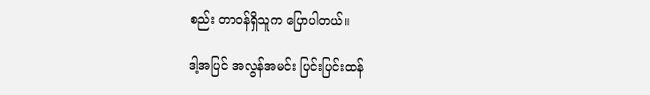စည်း တာဝန်ရှိသူက ပြောပါတယ်။

ဒါ့အပြင် အလွန်အမင်း ပြင်းပြင်းထန်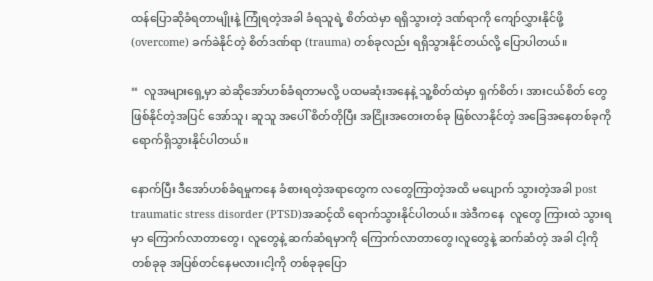ထန်ပြောဆိုခံရတာမျိုးနဲ့ ကြုံရတဲ့အခါ ခံရသူရဲ့ စိတ်ထဲမှာ ရရှိသွားတဲ့ ဒဏ်ရာကို ကျော်လွှားနိုင်ဖို့ (overcome) ခက်ခဲနိုင်တဲ့ စိတ်ဒဏ်ရာ (trauma) တစ်ခုလည်း ရရှိသွားနိုင်တယ်လို့ ပြောပါတယ်။

“  လူအများရှေ့မှာ ဆဲဆိုအော်ဟစ်ခံရတာမလို့ ပထမဆုံးအနေနဲ့ သူ့စိတ်ထဲမှာ ရှက်စိတ်၊ အားငယ်စိတ် တွေ ဖြစ်နိုင်တဲ့အပြင် အော်သူ၊ ဆူသူ အပေါ် စိတ်တိုပြီး အငြိုးအတေးတစ်ခု ဖြစ်လာနိုင်တဲ့ အခြေအနေတစ်ခုကို ရောက်ရှိသွားနိုင်ပါတယ်။

နောက်ပြီး ဒီအော်ဟစ်ခံရမှုကနေ ခံစားရတဲ့အရာတွေက လတွေကြာတဲ့အထိ မပျောက် သွားတဲ့အခါ post traumatic stress disorder (PTSD)အဆင့်ထိ ရောက်သွားနိုင်ပါတယ်။ အဲဒီကနေ  လူတွေ ကြားထဲ သွားရမှာ ကြောက်လာတာတွေ၊ လူတွေနဲ့ ဆက်ဆံရမှာကို ကြောက်လာတာတွေ၊လူတွေနဲ့ ဆက်ဆံတဲ့ အခါ ငါ့ကို တစ်ခုခု အပြစ်တင်နေမလား၊ငါ့ကို တစ်ခုခုပြော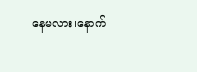နေမလား၊နောက်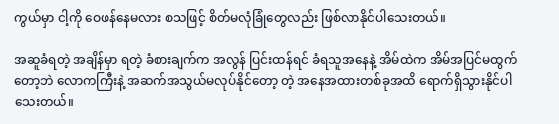ကွယ်မှာ ငါ့ကို ဝေဖန်နေမလား စသဖြင့် စိတ်မလုံခြုံတွေလည်း ဖြစ်လာနိုင်ပါသေးတယ်။

အဆူခံရတဲ့ အချိန်မှာ ရတဲ့ ခံစားချက်က အလွန် ပြင်းထန်ရင် ခံရသူအနေနဲ့ အိမ်ထဲက အိမ်အပြင်မထွက်တော့ဘဲ လောကကြီးနဲ့ အဆက်အသွယ်မလုပ်‌နိုင်တော့ တဲ့ အနေအထားတစ်ခုအထိ ရောက်ရှိသွားနိုင်ပါသေးတယ်။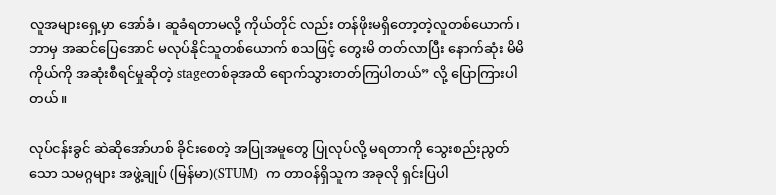လူအများရှေ့မှာ အော်ခံ၊ ဆူခံရတာမလို့ ကိုယ်တိုင် လည်း တန်ဖိုးမရှိတော့တဲ့လူတစ်ယောက်၊ ဘာမှ အဆင်ပြေအောင် မလုပ်နိုင်သူတစ်ယောက် စသဖြင့် တွေးမိ တတ်လာပြီး နောက်ဆုံး မိမိကိုယ်ကို အဆုံးစီရင်မှုဆိုတဲ့ stageတစ်ခုအထိ ရောက်သွားတတ်ကြပါတယ်” လို့ ပြောကြားပါတယ်။

လုပ်ငန်းခွင် ဆဲဆိုအော်ဟစ် ခိုင်းစေတဲ့ အပြုအမူတွေ ပြုလုပ်လို့ မရတာကို သွေးစည်းညွတ်သော သမဂ္ဂများ အဖွဲ့ချုပ် (မြန်မာ)(STUM)  က တာဝန်ရှိသူက အခုလို ရှင်းပြပါ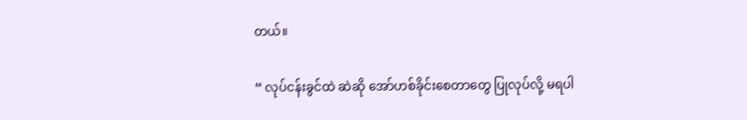တယ်။

“ လုပ်ငန်းခွင်ထဲ ဆဲဆို အော်ဟစ်ခိုင်းစေတာတွေ ပြုလုပ်လို့ မရပါ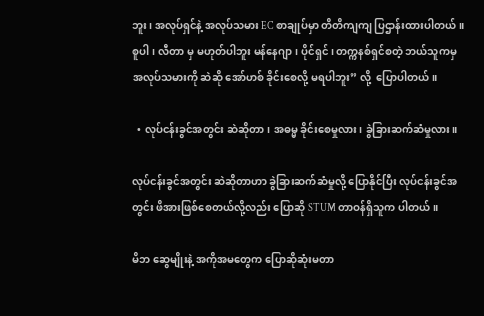ဘူး၊ အလုပ်ရှင်နဲ့ အလုပ်သမား EC စာချုပ်မှာ တိတိကျကျ ပြဌာန်းထားပါတယ်။ စူပါ၊ လီတာ မှ မဟုတ်ပါဘူး မန်နေဂျာ၊ ပိုင်ရှင်၊ တက္ကနစ်ရှင်စတဲ့ ဘယ်သူကမှ အလုပ်သမားကို ဆဲဆို အော်ဟစ် ခိုင်းစေလို့ မရပါဘူး” လို့  ပြောပါတယ်။

  • လုပ်ငန်းခွင်အတွင်း ဆဲဆိုတာ၊ အဓမ္မ ခိုင်းစေမှုလား၊ ခွဲခြားဆက်ဆံမှုလား။

လုပ်ငန်းခွင်အတွင်း ဆဲဆိုတာဟာ ခွဲခြားဆက်ဆံမှုလို့ ပြောနိုင်ပြီး လုပ်ငန်းခွင်အတွင်း ဖိအားဖြစ်စေတယ်လို့လည်း ပြောဆို STUM တာဝန်ရှိသူက ပါတယ်။

မိဘ ဆွေမျိုးနဲ့ အကိုအမတွေက ပြောဆိုဆုံးမတာ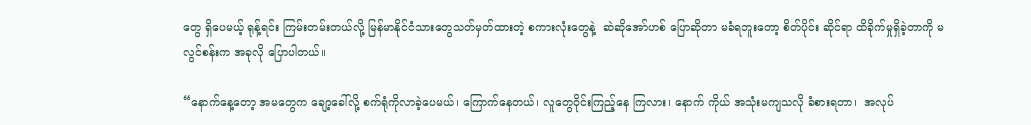တွေ ရှိပေမယ့် ရုန့်ရင်း ကြမ်းတမ်းတယ်လို့ မြန်မာနိုင်ငံသားတွေသတ်မှတ်ထားတဲ့ စကားလုံးတွေနဲ့  ဆဲဆိုအော်ဟစ် ပြောဆိုတာ မခံရဘူးတော့ စိတ်ပိုင်း ဆိုင်ရာ ထိခိုက်မှုရှိခဲ့တာကို မလွင်စန်းက အခုလို ပြောပါတယ်။

“နောက်နေ့တော့ အမတွေက ချော့ခေါ်လို့ စက်ရုံကိုလာခဲ့ပေမယ်၊ ကြောက်နေတယ်၊ လူတွေဝိုင်းကြည့်နေ ကြလား၊ နောက် ကိုယ် အသုံးမကျသလို ခံစားရတာ၊  အလုပ်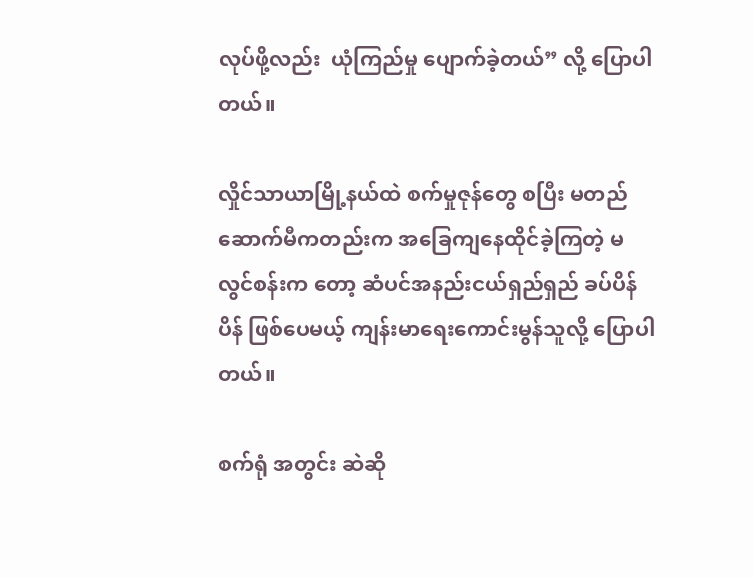လုပ်ဖို့လည်း  ယုံကြည်မှု ပျောက်ခဲ့တယ်” လို့ ပြောပါတယ်။

လှိုင်သာယာမြို့နယ်ထဲ စက်မှုဇုန်တွေ စပြီး မတည်ဆောက်မီကတည်းက အခြေကျနေထိုင်ခဲ့ကြတဲ့ မလွင်စန်းက တော့ ဆံပင်အနည်းငယ်ရှည်ရှည် ခပ်ပိန်ပိန် ဖြစ်ပေမယ့် ကျန်းမာရေးကောင်းမွန်သူလို့ ပြောပါတယ်။

စက်ရုံ အတွင်း ဆဲဆို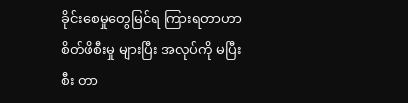ခိုင်းစေမှုတွေမြင်ရ ကြားရတာဟာ စိတ်ဖိစီးမှု များပြီး အလုပ်ကို မပြီးစီး တာ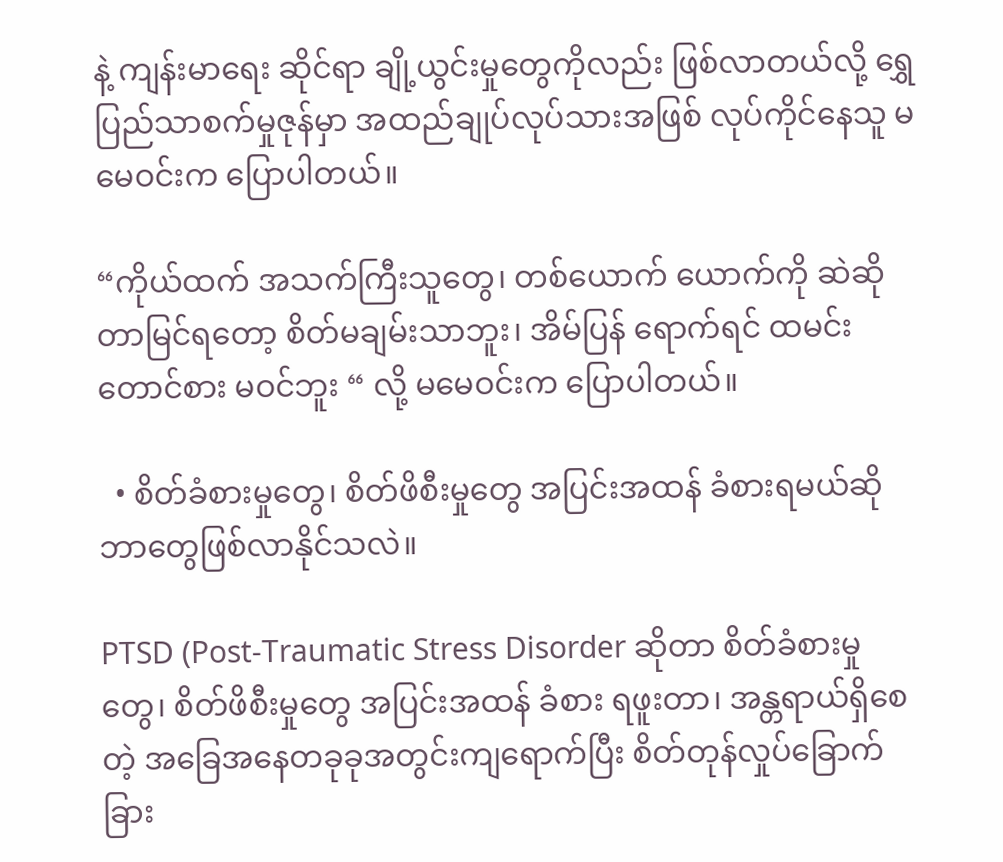နဲ့ ကျန်းမာရေး ဆိုင်ရာ ချို့ယွင်းမှုတွေကိုလည်း ဖြစ်လာတယ်လို့ ရွှေပြည်သာစက်မှုဇုန်မှာ အထည်ချုပ်လုပ်သားအဖြစ် လုပ်ကိုင်နေသူ မမေဝင်းက ပြောပါတယ်။

“ကိုယ်ထက် အသက်ကြီးသူတွေ၊ တစ်ယောက် ယောက်ကို ဆဲဆိုတာမြင်ရတော့ စိတ်မချမ်းသာဘူး၊ အိမ်ပြန် ရောက်ရင် ထမင်းတောင်စား မဝင်ဘူး “ လို့ မမေဝင်းက ပြောပါတယ်။

  • စိတ်ခံစားမှုတွေ၊ စိတ်ဖိစီးမှုတွေ အပြင်းအထန် ခံစားရမယ်ဆို ဘာတွေဖြစ်လာနိုင်သလဲ။

PTSD (Post-Traumatic Stress Disorder ဆိုတာ စိတ်ခံစားမှုတွေ၊ စိတ်ဖိစီးမှုတွေ အပြင်းအထန် ခံစား ရဖူးတာ၊ အန္တရာယ်ရှိစေတဲ့ အခြေအနေတခုခုအတွင်းကျရောက်ပြီး စိတ်တုန်လှုပ်ခြောက်ခြား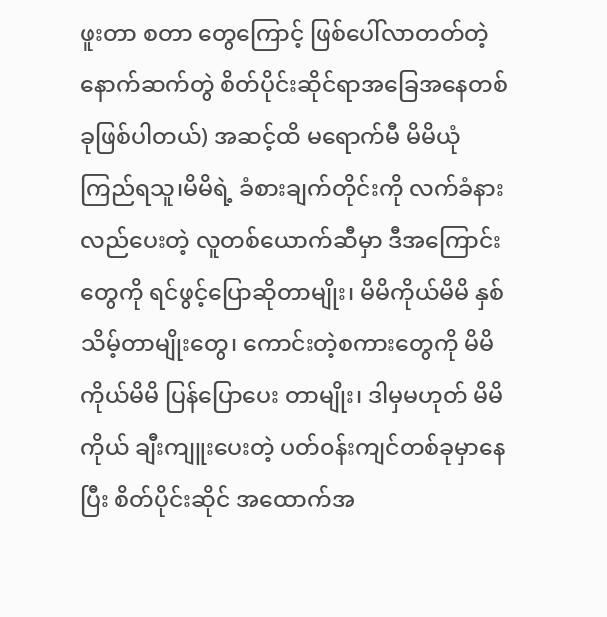ဖူးတာ စတာ တွေကြောင့် ဖြစ်ပေါ်လာတတ်တဲ့ နောက်ဆက်တွဲ စိတ်ပိုင်းဆိုင်ရာအခြေအနေတစ်ခုဖြစ်ပါတယ်) အဆင့်ထိ မရောက်မီ မိမိယုံကြည်ရသူ၊မိမိရဲ့ ခံစားချက်တိုင်းကို လက်ခံနားလည်ပေးတဲ့ လူတစ်ယောက်ဆီမှာ ဒီအကြောင်းတွေကို ရင်ဖွင့်ပြောဆိုတာမျိုး၊ မိမိကိုယ်မိမိ နှစ်သိမ့်တာမျိုးတွေ၊ ကောင်းတဲ့စကားတွေကို မိမိကိုယ်မိမိ ပြန်ပြောပေး တာမျိုး၊ ဒါမှမဟုတ် မိမိကိုယ် ချီးကျူးပေးတဲ့ ပတ်၀န်းကျင်တစ်ခုမှာနေပြီး စိတ်ပိုင်းဆိုင် အထောက်အ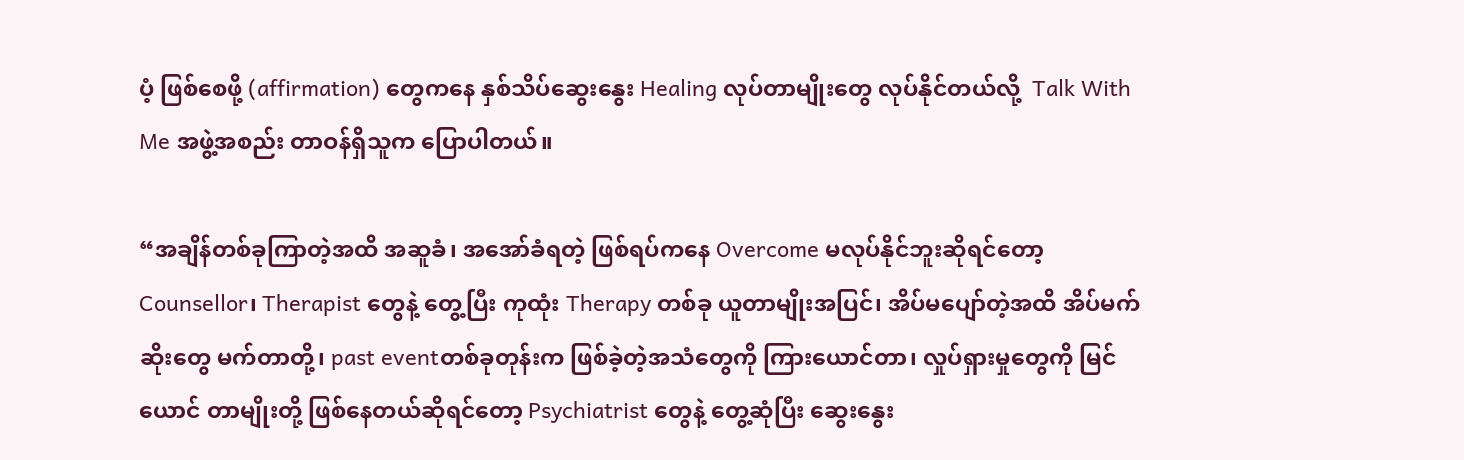ပံ့ ဖြစ်စေဖို့ (affirmation) တွေကနေ နှစ်သိပ်ဆွေးနွေး Healing လုပ်တာမျိုးတွေ လုပ်နိုင်တယ်လို့  Talk With Me အဖွဲ့အစည်း တာဝန်ရှိသူက ပြောပါတယ်။

“အချိန်တစ်ခုကြာတဲ့အထိ အဆူခံ၊ အအော်ခံရတဲ့ ဖြစ်ရပ်ကနေ Overcome မလုပ်နိုင်ဘူးဆိုရင်တော့ Counsellor၊ Therapist တွေနဲ့ တွေ့ပြီး ကုထုံး Therapy တစ်ခု ယူတာမျိုးအပြင်၊ အိပ်မပျော်တဲ့အထိ အိပ်မက်ဆိုးတွေ မက်တာတို့၊ past eventတစ်ခုတုန်းက ဖြစ်ခဲ့တဲ့အသံတွေကို ကြားယောင်တာ၊ လှုပ်ရှားမှုတွေကို မြင်ယောင် တာမျိုးတို့ ဖြစ်နေတယ်ဆိုရင်တော့ Psychiatrist တွေနဲ့ တွေ့ဆုံပြီး ဆွေးနွေး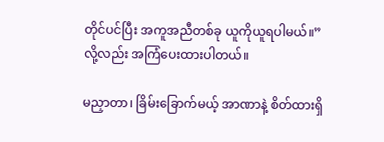တိုင်ပင်ပြီး အကူအညီတစ်ခု ယူကိုယူရပါမယ်။” လို့လည်း အကြံပေးထားပါတယ်။

မညှာတာ၊ ခြိမ်းခြောက်မယ့် အာဏာနဲ့ စိတ်ထားရှိ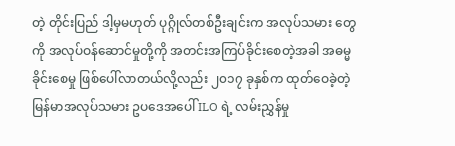တဲ့ တိုင်းပြည် ဒါ့မှမဟုတ် ပုဂ္ဂိုလ်တစ်ဦးချင်းက အလုပ်သမား တွေကို အလုပ်ဝန်ဆောင်မှုတို့ကို အတင်းအကြပ်ခိုင်းစေတဲ့အခါ အဓမ္မခိုင်းစေမှု ဖြစ်ပေါ်လာတယ်လို့လည်း ၂၀၁၇ ခုနှစ်က ထုတ်ဝေခဲ့တဲ့  မြန်မာအလုပ်သမား ဥပဒေအပေါ် ILO ရဲ့ လမ်းညွှန်မှု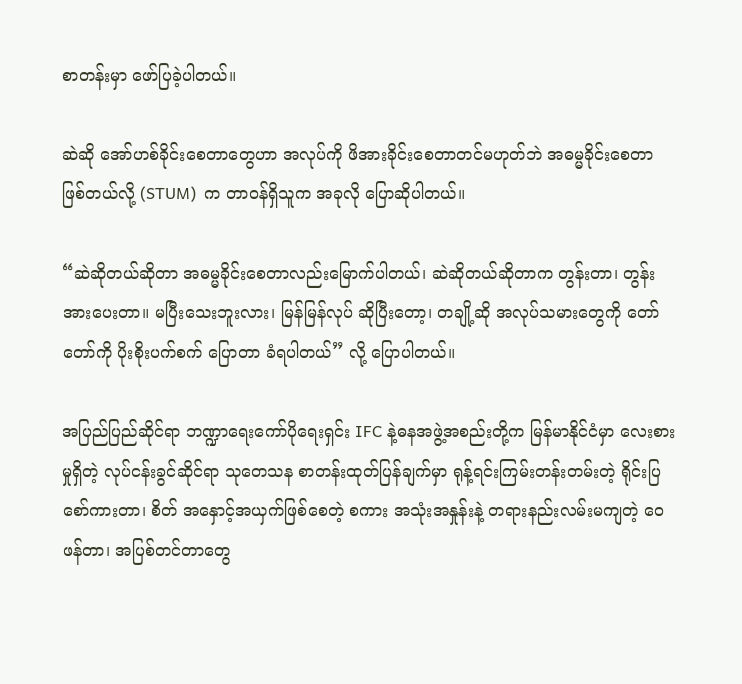စာတန်းမှာ ဖော်ပြခဲ့ပါတယ်။

ဆဲဆို အော်ဟစ်ခိုင်းစေတာတွေဟာ အလုပ်ကို ဖိအားခိုင်းစေတာတင်မဟုတ်ဘဲ အဓမ္မခိုင်းစေတာ ဖြစ်တယ်လို့ (STUM)  က တာဝန်ရှိသူက အခုလို ပြောဆိုပါတယ်။

“ဆဲဆိုတယ်ဆိုတာ အဓမ္မခိုင်းစေတာလည်းမြောက်ပါတယ်၊ ဆဲဆိုတယ်ဆိုတာက တွန်းတာ၊ တွန်းအားပေးတာ။ မပြီးသေးဘူးလား၊ မြန်မြန်လုပ် ဆိုပြီးတော့၊ တချို့ဆို အလုပ်သမားတွေကို တော်တော်ကို ပိုးစိုးပက်စက် ပြောတာ ခံရပါတယ်” လို့ ပြောပါတယ်။

အပြည်ပြည်ဆိုင်ရာ ဘဏ္ဍာရေးကော်ပိုရေးရှင်း IFC နဲ့ဓနအဖွဲ့အစည်းတို့က မြန်မာနိုင်ငံမှာ လေးစားမှုရှိတဲ့ လုပ်ငန်းခွင်ဆိုင်ရာ သုတေသန စာတန်းထုတ်ပြန်ချက်မှာ ရုန့်ရင်းကြမ်းတန်းတမ်းတဲ့ ရိုင်းပြစော်ကားတာ၊ စိတ် အနှောင့်အယှက်ဖြစ်စေတဲ့ စကား အသုံးအနှုန်းနဲ့ တရားနည်းလမ်းမကျတဲ့ ဝေဖန်တာ၊ အပြစ်တင်တာတွေ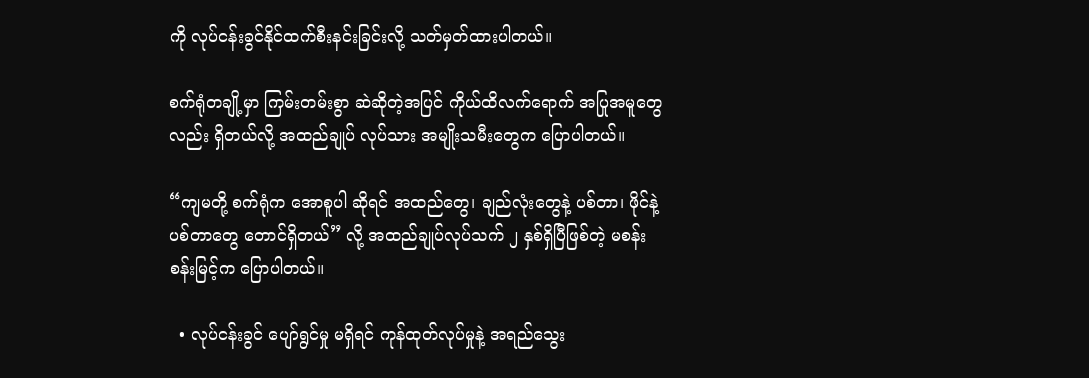ကို လုပ်ငန်းခွင်နိုင်ထက်စီးနင်းခြင်းလို့ သတ်မှတ်ထားပါတယ်။

စက်ရုံတချို့မှာ ကြမ်းတမ်းစွာ ဆဲဆိုတဲ့အပြင် ကိုယ်ထိလက်ရောက် အပြုအမူတွေလည်း ရှိတယ်လို့ အထည်ချုပ် လုပ်သား အမျိုးသမီးတွေက ပြောပါတယ်။

“ကျမတို့ စက်ရုံက အောစူပါ ဆိုရင် အထည်တွေ၊ ချည်လုံးတွေနဲ့ ပစ်တာ၊ ဖိုင်နဲ့ ပစ်တာတွေ တောင်ရှိတယ်” လို့ အထည်ချုပ်လုပ်သက် ၂ နှစ်ရှိပြီဖြစ်တဲ့ မစန်းစန်းမြင့်က ပြောပါတယ်။

  • လုပ်ငန်းခွင် ပျော်ရွင်မှု မရှိရင် ကုန်ထုတ်လုပ်မှုနဲ့ အရည်သွေး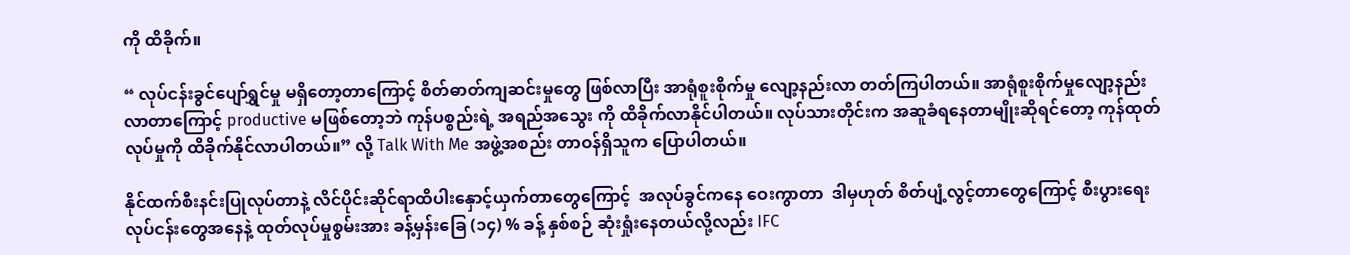ကို ထိခိုက်။

“ လုပ်ငန်းခွင်ပျော်ရွှင်မှု မရှိတော့တာကြောင့် စိတ်ဓာတ်ကျဆင်းမှုတွေ ဖြစ်လာပြီး အာရုံစူးစိုက်မှု လျော့နည်းလာ တတ်ကြပါတယ်။ အာရုံစူးစိုက်မှုလျော့နည်းလာတာကြောင့် productive မဖြစ်တော့ဘဲ ကုန်ပစ္စည်းရဲ့ အရည်အသွေး ကို ထိခိုက်လာနိုင်ပါတယ်။ လုပ်သားတိုင်းက အဆူခံရနေတာမျိုးဆိုရင်တော့ ကုန်ထုတ်လုပ်မှုကို ထိခိုက်နိုင်လာပါတယ်။” လို့ Talk With Me အဖွဲ့အစည်း တာဝန်ရှိသူက ပြောပါတယ်။

နိုင်ထက်စီးနင်းပြုလုပ်တာနဲ့ လိင်ပိုင်းဆိုင်ရာထိပါးနှောင့်ယှက်တာတွေကြောင့်  အလုပ်ခွင်ကနေ ဝေးကွာတာ  ဒါမှဟုတ် စိတ်ပျံ့လွင့်တာတွေကြောင့် စီးပွားရေးလုပ်ငန်းတွေ‌အနေနဲ့ ထုတ်လုပ်မှုစွမ်းအား ခန့်မှန်းခြေ (၁၄) % ခန့် နှစ်စဉ် ဆုံးရှုံးနေတယ်လို့လည်း IFC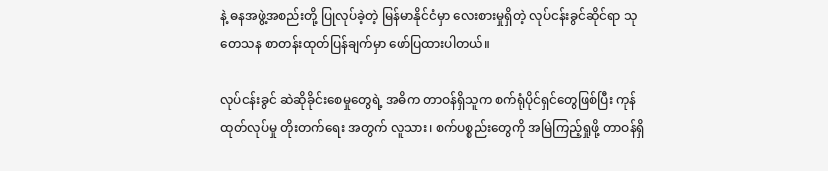နဲ့ ဓနအဖွဲ့အစည်းတို့ ပြုလုပ်ခဲ့တဲ့ မြန်မာနိုင်ငံမှာ လေးစားမှုရှိတဲ့ လုပ်ငန်းခွင်ဆိုင်ရာ သုတေသန စာတန်းထုတ်ပြန်ချက်မှာ ဖော်ပြထားပါတယ်။

လုပ်ငန်းခွင် ဆဲဆိုခိုင်းစေမှုတွေရဲ့ အဓိက တာဝန်ရှိသူက စက်ရုံပိုင်ရှင်တွေဖြစ်ပြီး ကုန်ထုတ်လုပ်မှု တိုးတက်ရေး အတွက် လူသား၊ စက်ပစ္စည်းတွေကို အမြဲကြည့်ရှုဖို့ တာဝန်ရှိ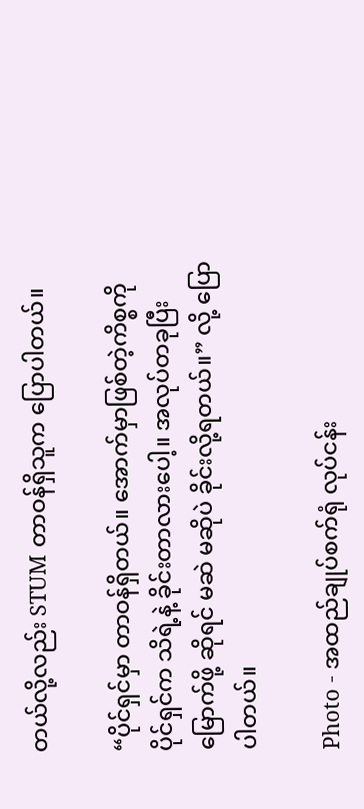တယ်လို့လည်း STUM တာဝန်ရှိသူက ပြောပါတယ်။

“ပိုင်ရှင်မှာ တာဝန်ရှိတယ်။ အောက်မှာဖြစ်တဲ့ကိစ္စကို ပိုင်ရှင်က သိရဲ့နဲ့ ခိုင်းတာလားပေါ့။ အလုပ်တခုပြီးမြောက်ဖို့ ဆိုရင် မဆဲ မဆိုပဲ ခိုင်းလို့ရတယ်။” လို့ ပြောပါတယ်။

Photo - အထည်ချုပ်စက်ရုံ လုပ်ငန်း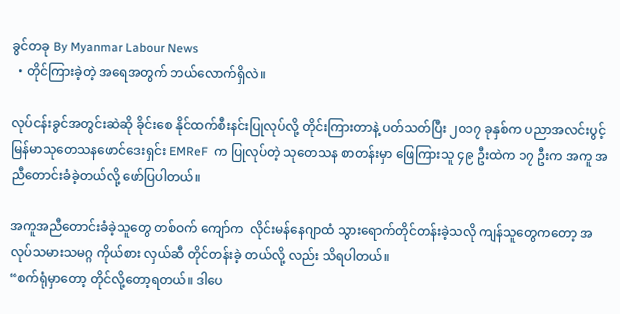ခွင်တခု By Myanmar Labour News
  • တိုင်ကြားခဲ့တဲ့ အရေအတွက် ဘယ်လောက်ရှိလဲ။

လုပ်ငန်းခွင်အတွင်းဆဲဆို ခိုင်းစေ နိုင်ထက်စီးနင်းပြုလုပ်လို့ တိုင်းကြားတာနဲ့ ပတ်သတ်ပြီး ၂၀၁၇ ခုနှစ်က ပညာအလင်းပွင့်မြန်မာသုတေသနဖောင်ဒေးရှင်း EMReF  က ပြုလုပ်တဲ့ သုတေသန စာတန်းမှာ ဖြေကြားသူ ၄၉ ဦးထဲက ၁၇ ဦးက အကူ အညီတောင်းခံခဲ့တယ်လို့ ဖော်ပြပါတယ်။

အကူအညီတောင်းခံခဲ့သူတွေ တစ်ဝက် ကျော်က  လိုင်းမန်နေဂျာထံ သွားရောက်တိုင်တန်းခဲ့သလို ကျန်သူတွေကတော့ အလုပ်သမားသမဂ္ဂ ကိုယ်စား လှယ်ဆီ တိုင်တန်းခဲ့ တယ်လို့ လည်း သိရပါတယ်။
“စက်ရုံမှာတော့ တိုင်လို့တော့ရတယ်။ ဒါပေ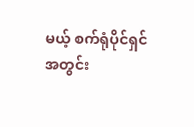မယ့် စက်ရုံပိုင်ရှင် အတွင်း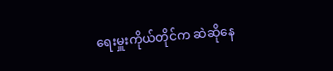ရေးမှူးကိုယ်တိုင်က ဆဲဆိုနေ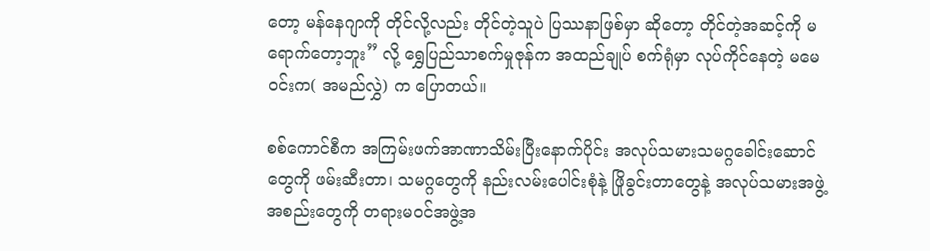တော့ မန်နေဂျာကို တိုင်လို့လည်း တိုင်တဲ့သူပဲ ပြဿနာဖြစ်မှာ ဆိုတော့ တိုင်တဲ့အဆင့်ကို မရောက်တော့ဘူး” လို့ ရွှေပြည်သာစက်မှုဇုန်က အထည်ချုပ် စက်ရုံမှာ လုပ်ကိုင်နေတဲ့ မမေဝင်းက( အမည်လွှဲ) က ပြောတယ်။

စစ်ကောင်စီက အကြမ်းဖက်အာဏာသိမ်းပြီးနောက်ပိုင်း အလုပ်သမားသမဂ္ဂခေါင်းဆောင်တွေကို ဖမ်းဆီးတာ၊ သမဂ္ဂတွေကို နည်းလမ်းပေါင်းစုံနဲ့ ဖြိုခွင်းတာတွေနဲ့ အလုပ်သမားအဖွဲ့အစည်းတွေကို တရားမဝင်အဖွဲ့အ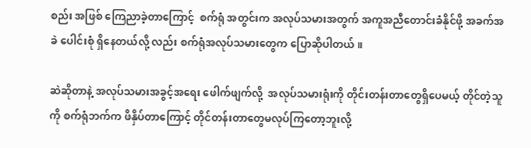စည်း အဖြစ် ကြေညာခဲ့တာကြောင့်  စက်ရုံ အတွင်းက အလုပ်သမားအတွက် အကူအညီတောင်းခံနိုင်ဖို့ အခက်အခဲ ပေါင်းစုံ ရှိနေတယ်လို့ လည်း စက်ရုံအလုပ်သမားတွေက ပြောဆိုပါတယ်။

ဆဲဆိုတာနဲ့ အလုပ်သမားအခွင့်အရေး ဖေါက်ဖျက်လို့  အလုပ်သမားရုံးကို တိုင်းတန်းတာတွေရှိပေမယ့် တိုင်တဲ့သူကို စက်ရုံဘက်က ဖိနှိပ်တာကြောင့် တိုင်တန်းတာတွေမလုပ်ကြတော့ဘူးလို့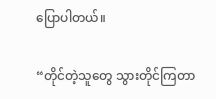ပြောပါတယ်။

“တိုင်တဲ့သူတွေ သွားတိုင်ကြတာ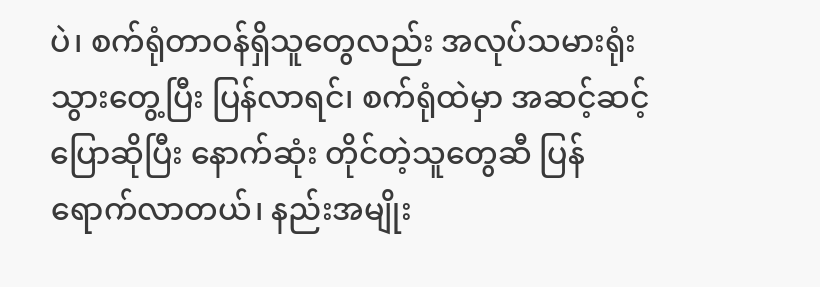ပဲ၊ စက်ရုံတာဝန်ရှိသူတွေလည်း အလုပ်သမားရုံးသွားတွေ့ပြီး ပြန်လာရင်၊ စက်ရုံထဲမှာ အဆင့်ဆင့် ပြောဆိုပြီး နောက်ဆုံး တိုင်တဲ့သူတွေဆီ ပြန်ရောက်လာတယ်၊ နည်းအမျိုး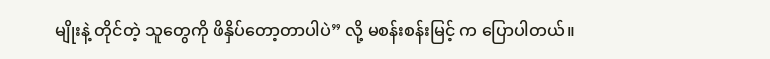မျိုးနဲ့ တိုင်တဲ့ သူတွေကို ဖိနှိပ်တော့တာပါပဲ” လို့ မစန်းစန်းမြင့် က ပြောပါတယ်။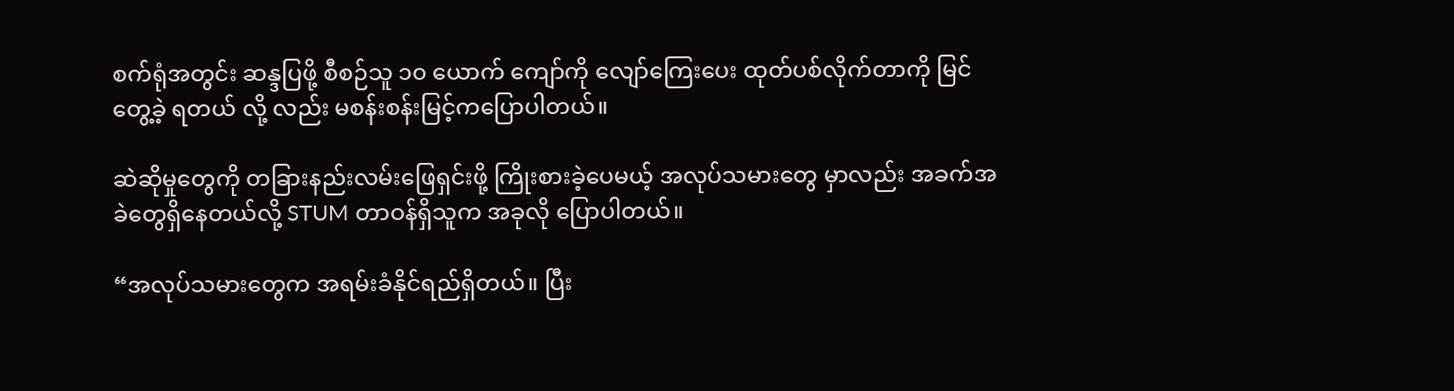စက်ရုံအတွင်း ဆန္ဒပြဖို့ စီစဉ်သူ ၁၀ ယောက် ကျော်ကို လျော်ကြေးပေး ထုတ်ပစ်လိုက်တာကို မြင်တွေ့ခဲ့ ရတယ် လို့ လည်း မစန်းစန်းမြင့်ကပြောပါတယ်။

ဆဲဆိုမှုတွေကို တခြားနည်းလမ်းဖြေရှင်းဖို့ ကြိုးစားခဲ့ပေမယ့် အလုပ်သမားတွေ မှာလည်း အခက်အခဲတွေရှိနေတယ်လို့ STUM တာဝန်ရှိသူက အခုလို ပြောပါတယ်။

“အလုပ်သမားတွေက အရမ်းခံနိုင်ရည်ရှိတယ်။ ပြီး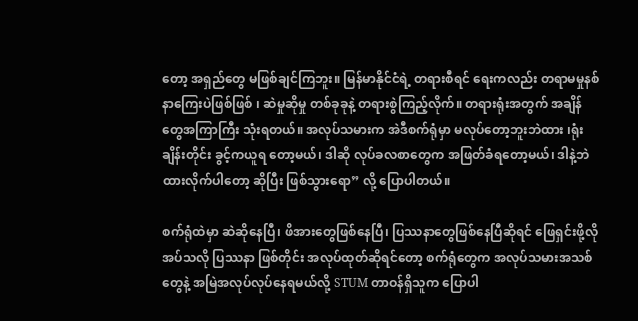တော့ အရှည်တွေ မဖြစ်ချင်ကြဘူး။ မြန်မာနိုင်ငံရဲ့ တရားစီရင် ရေးကလည်း တရာမမှုနစ်နာကြေးပဲဖြစ်ဖြစ် ၊ ဆဲမှုဆိုမှု တစ်ခုခုနဲ့ တရားစွဲကြည့်လိုက်။ တရားရုံးအတွက် အချိန် တွေအကြာကြီး သုံးရတယ်။ အလုပ်သမားက အဲဒီစက်ရုံမှာ မလုပ်တော့ဘူးဘဲထား ၊ရုံးချိန်းတိုင်း ခွင့်ကယူရ တော့မယ်၊ ဒါဆို လုပ်ခလစာတွေက အဖြတ်ခံရတော့မယ်၊ ဒါနဲ့ဘဲ ထားလိုက်ပါတော့ ဆိုပြီး ဖြစ်သွားရော” လို့ ပြောပါတယ်။

စက်ရုံထဲမှာ ဆဲဆိုနေပြီ၊ ဖိအားတွေဖြစ်နေပြီ၊ ပြဿနာတွေဖြစ်နေပြီဆိုရင် ဖြေရှင်းဖို့လိုအပ်သလို ပြဿနာ ဖြစ်တိုင်း အလုပ်ထုတ်ဆိုရင်တော့ စက်ရုံတွေက အလုပ်သမားအသစ်တွေနဲ့ အမြဲအလုပ်လုပ်နေရမယ်လို့ STUM တာဝန်ရှိသူက ပြောပါ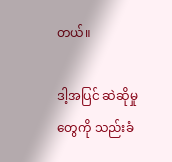တယ်။

ဒါ့အပြင် ဆဲဆိုမှုတွေကို သည်းခံ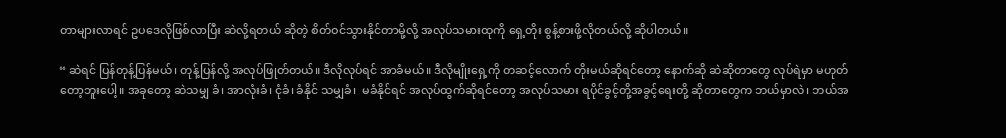တာများလာရင် ဥပဒေလိုဖြစ်လာပြီး ဆဲလို့ရတယ် ဆိုတဲ့ စိတ်ဝင်သွားနိုင်တာမို့လို့ အလုပ်သမားထုကို ရှေ့တိုး စွန့်စားဖို့လိုတယ်လို့ ဆိုပါတယ်။

“ ဆဲရင် ပြန်တုန့်ပြန်မယ်၊ တုန့်ပြန်လို့ အလုပ်ဖြုတ်တယ်။ ဒီလိုလုပ်ရင် အာခံမယ်။ ဒီလိုမျိုးရှေ့ကို တဆင့်လောက် တိုးမယ်ဆိုရင်တော့ နောက်ဆို ဆဲဆိုတာတွေ လုပ်ရဲမှာ မဟုတ်တော့ဘူးပေါ့။ အခုတော့ ဆဲသမျှ ခံ၊ အာလုံးခံ၊ ငုံခံ၊ ခံနိုင် သမျှခံ၊  မခံနိုင်ရင် အလုပ်ထွက်ဆိုရင်တော့ အလုပ်သမား ရပိုင်ခွင့်တို့အခွင့်ရေးတို့ ဆိုတာတွေက ဘယ်မှာလဲ၊ ဘယ်အ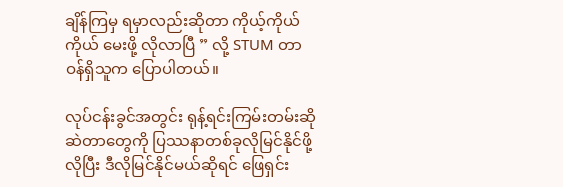ချိန်ကြမှ ရမှာလည်းဆိုတာ ကိုယ့်ကိုယ်ကိုယ် မေးဖို့ လိုလာပြီ ” လို့ STUM တာဝန်ရှိသူက ပြောပါတယ်။

လုပ်ငန်းခွင်အတွင်း ရုန့်ရင်းကြမ်းတမ်းဆိုဆဲတာတွေကို ပြဿနာတစ်ခုလိုမြင်နိုင်ဖို့လိုပြီး ဒီလိုမြင်နိုင်မယ်ဆိုရင် ဖြေရှင်း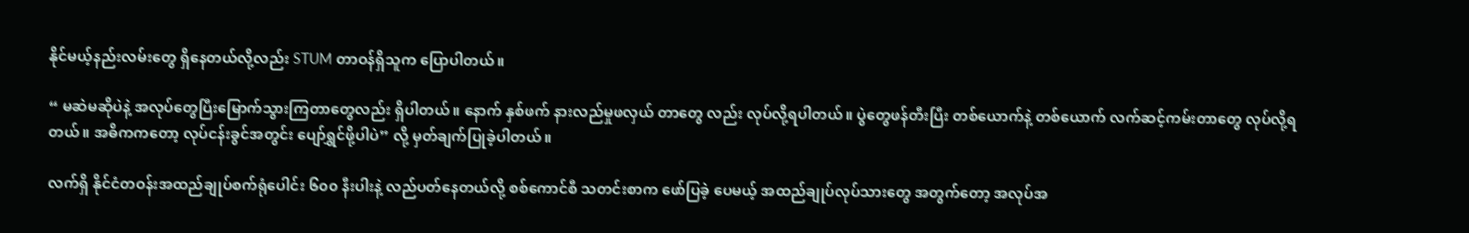နိုင်မယ့်နည်းလမ်းတွေ ရှိနေတယ်လို့လည်း STUM တာဝန်ရှိသူက ပြောပါတယ်။

“ မဆဲမဆိုပဲနဲ့ အလုပ်တွေပြီးမြောက်သွားကြတာတွေလည်း ရှိပါတယ်။ နောက် နှစ်ဖက် နားလည်မှုဖလှယ် တာတွေ လည်း လုပ်လို့ရပါတယ်။ ပွဲတွေဖန်တီးပြီး တစ်ယောက်နဲ့ တစ်ယောက် လက်ဆင့်ကမ်းတာတွေ လုပ်လို့ရတယ်။ အဓိကကတော့ လုပ်ငန်းခွင်အတွင်း ပျော်ရွှင်ဖို့ပါပဲ” လို့ မှတ်ချက်ပြုခဲ့ပါတယ်။

လက်ရှိ နိုင်ငံတဝန်းအထည်ချုပ်စက်ရုံပေါင်း ၆၀၀ နီးပါးနဲ့ လည်ပတ်နေတယ်လို့ စစ်ကောင်စီ သတင်းစာက ဖော်ပြခဲ့ ပေမယ့် အထည်ချုပ်လုပ်သားတွေ အတွက်တော့ အလုပ်အ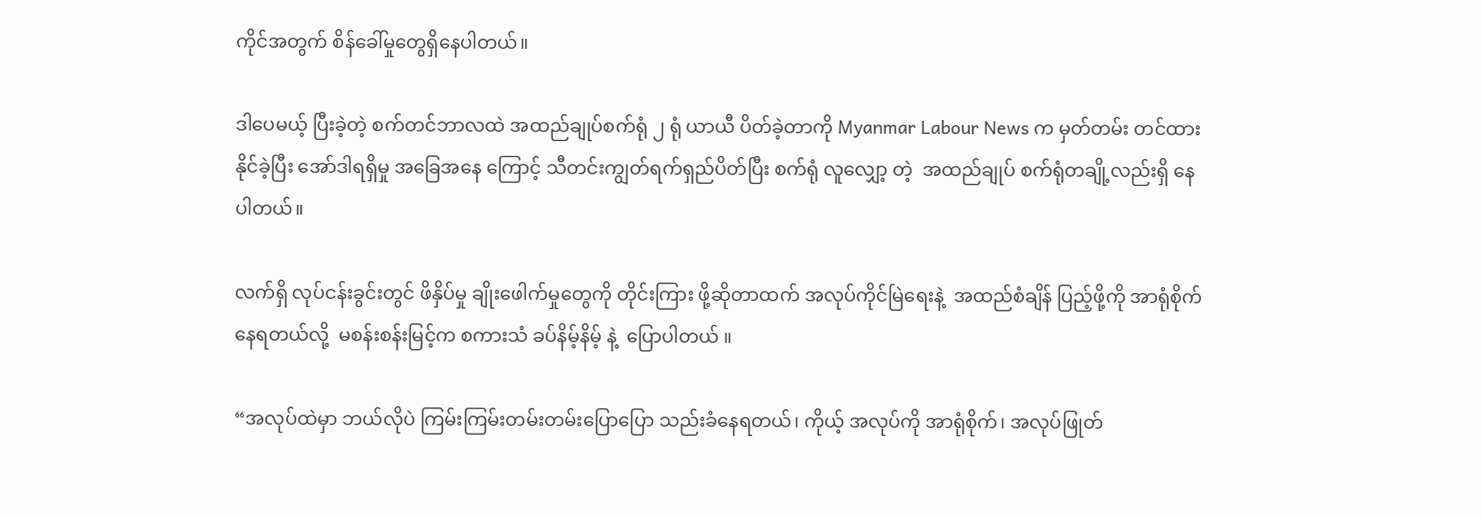ကိုင်အတွက် စိန်ခေါ်မှုတွေရှိနေပါတယ်။

ဒါပေမယ့် ပြီးခဲ့တဲ့ စက်တင်ဘာလထဲ အထည်ချုပ်စက်ရုံ ၂ ရုံ ယာယီ ပိတ်ခဲ့တာကို Myanmar Labour News က မှတ်တမ်း တင်ထား နိုင်ခဲ့ပြီး အော်ဒါရရှိမှု အခြေအနေ ကြောင့် သီတင်းကျွတ်ရက်ရှည်ပိတ်ပြီး စက်ရုံ လူလျှော့ တဲ့  အထည်ချုပ် စက်ရုံတချို့လည်းရှိ နေပါတယ်။

လက်ရှိ လုပ်ငန်းခွင်းတွင် ဖိနှိပ်မှု ချိုးဖေါက်မှုတွေကို တိုင်းကြား ဖို့ဆိုတာထက် အလုပ်ကိုင်မြဲရေးနဲ့  အထည်စံချိန် ပြည့်ဖို့ကို အာရုံစိုက်နေရတယ်လို့  မစန်းစန်းမြင့်က စကားသံ ခပ်နိမ့်နိမ့် နဲ့  ပြောပါတယ် ။

“အလုပ်ထဲမှာ ဘယ်လိုပဲ ကြမ်းကြမ်းတမ်းတမ်းပြောပြော သည်းခံနေရတယ်၊ ကိုယ့် အလုပ်ကို အာရုံစိုက်၊ အလုပ်ဖြုတ်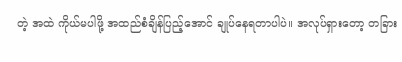တဲ့ အထဲ ကိုယ်မပါဖို့ အထည်စံချိန်ပြည့်အောင် ချုပ်နေရတာပါပဲ။ အလုပ်ရှားတော့ တခြား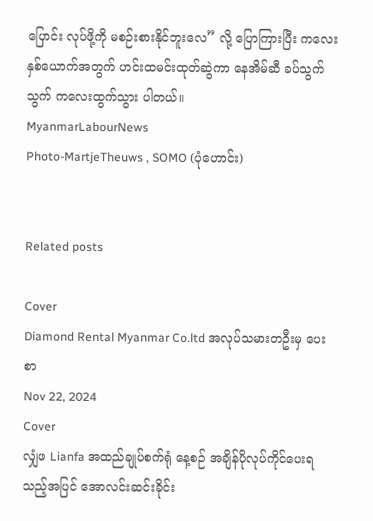ပြောင်း လုပ်ဖို့ကို မစဉ်းစားနိုင်ဘူးလေ” လို့ ပြောကြားပြီး ကလေးနှစ်ယောက်အတွက် ဟင်းထမင်းထုတ်ဆွဲကာ နေအိမ်ဆီ ခပ်သွက်သွက် ကလေးထွက်သွား ပါတယ်။
MyanmarLabourNews
Photo-MartjeTheuws , SOMO (ပုံဟောင်း)


Related posts

Cover
Diamond Rental Myanmar Co.ltd အလုပ်သမားတဦးမှ ပေးစာ
Nov 22, 2024
Cover
လျှံဖ Lianfa အထည်ချုပ်စက်ရုံ နေ့စဉ် အချိန်ပိုလုပ်ကိုင်ပေးရသည့်အပြင် အောလင်းဆင်းခိုင်း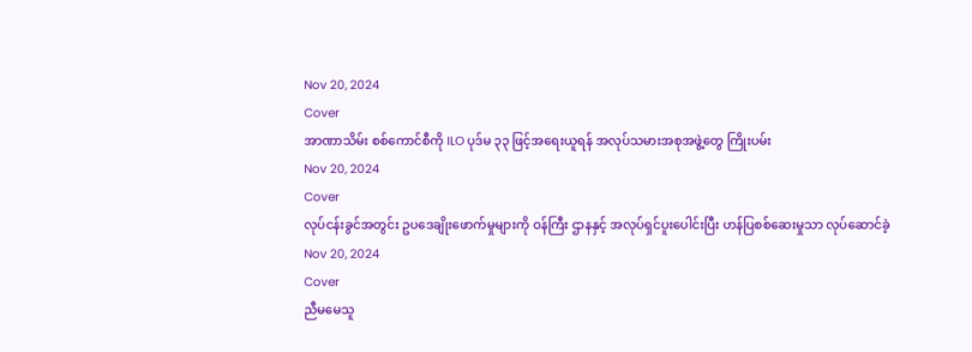Nov 20, 2024
Cover
အာဏာသိမ်း စစ်ကောင်စီကို ILO ပုဒ်မ ၃၃ ဖြင့်အရေးယူရန် အလုပ်သမားအစုအဖွဲ့တွေ ကြိုးပမ်း
Nov 20, 2024
Cover
လုပ်ငန်းခွင်အတွင်း ဥပဒေချိုးဖောက်မှုများကို ဝန်ကြီး ဌာနနှင့် အလုပ်ရှင်ပူးပေါင်းပြီး ဟန်ပြစစ်ဆေးမှုသာ လုပ်ဆောင်ခဲ့
Nov 20, 2024
Cover
ညီမမေသူ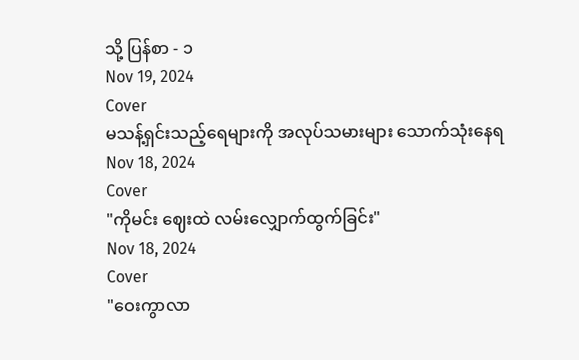သို့ ပြန်စာ - ၁
Nov 19, 2024
Cover
မသန့်ရှင်းသည့်ရေများကို အလုပ်သမားများ သောက်သုံးနေရ
Nov 18, 2024
Cover
"ကိုမင်း ဈေးထဲ လမ်းလျှောက်ထွက်ခြင်း"
Nov 18, 2024
Cover
"ဝေးကွာလာ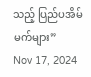သည့် ပြည်ပအိမ်မက်များ”
Nov 17, 2024